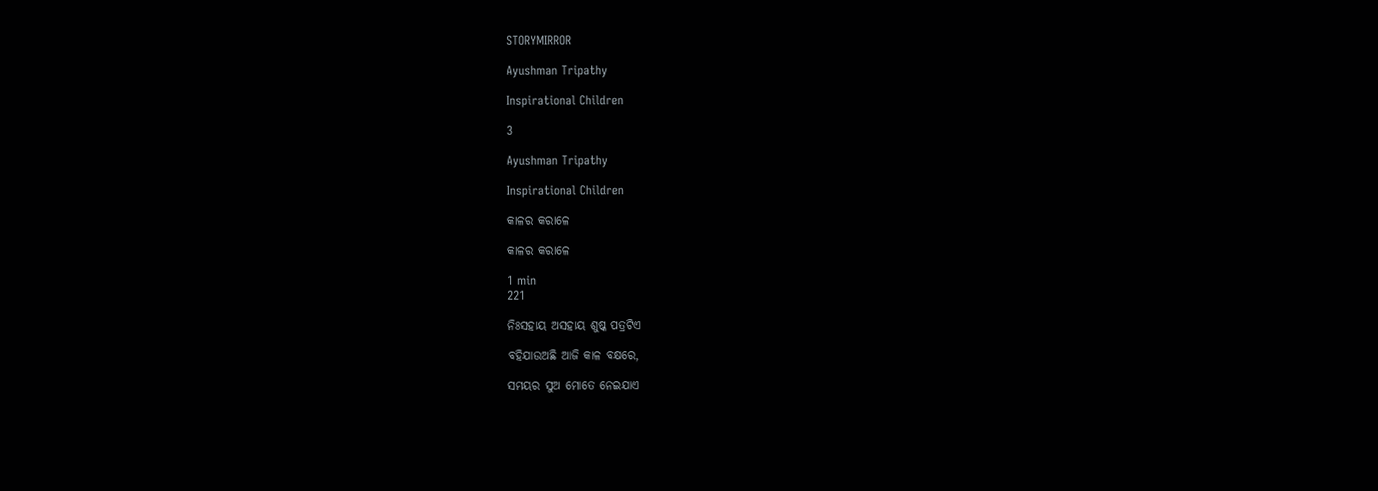STORYMIRROR

Ayushman Tripathy

Inspirational Children

3

Ayushman Tripathy

Inspirational Children

କାଳର କରାଳେ

କାଳର କରାଳେ

1 min
221

ନିଃସହାୟ ଅସହାୟ ଶୁଷ୍କ ପତ୍ରଟିଏ

ବହିଯାଉଅଛି ଆଜି କାଳ ବକ୍ଷରେ,

ସମୟର ସୁଅ ମୋତେ ନେଇଯାଏ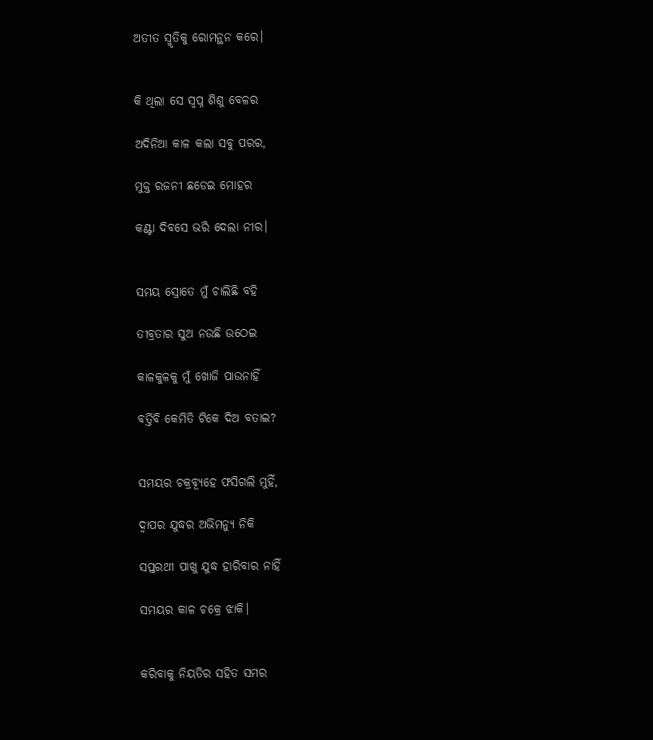ଅତୀତ ସ୍ମୃତିକୁ ରୋମନ୍ଥନ କରେ।


କି ଥିଲା ସେ ସ୍ୱପ୍ନ ଶିଶୁ ବେଳର

ଅଦିନିଆ କାଳ କଲା ସବୁ ପରର,

ମୁକ୍ତ ରଜନୀ ଛଡେଇ ମୋହର

କଣ୍ଟା ଦିବସେ ଭରି ଦେଲା ନୀର।


ସମୟ ସ୍ରୋତେ ମୁଁ ଚାଲିଛି ବହି

ତୀବ୍ରତାର ସୁଅ ନଉଛି ଉଠେଇ

କାଳକୁଳକୁ ମୁଁ ଖୋଜି ପାଉନାହିଁ

ବର୍ତ୍ତିବି କେମିତି ଟିକେ ଦିଅ ବତାଇ?


ସମୟର ଚକ୍ରବ୍ୟୂହେ ଫସିଗଲି ମୁହିଁ,

ଦ୍ୱାପର ଯୁଦ୍ଧର ଅଭିମନ୍ୟୁ ନିକି

ସପ୍ତରଥୀ ପାଖୁ ଯୁଦ୍ଧ ହାରିବାର ନାହିଁ

ସମୟର କାଳ ଚକ୍ରେ ଝାକି।


କରିବାକୁ ନିୟତିର ସହିତ ସମର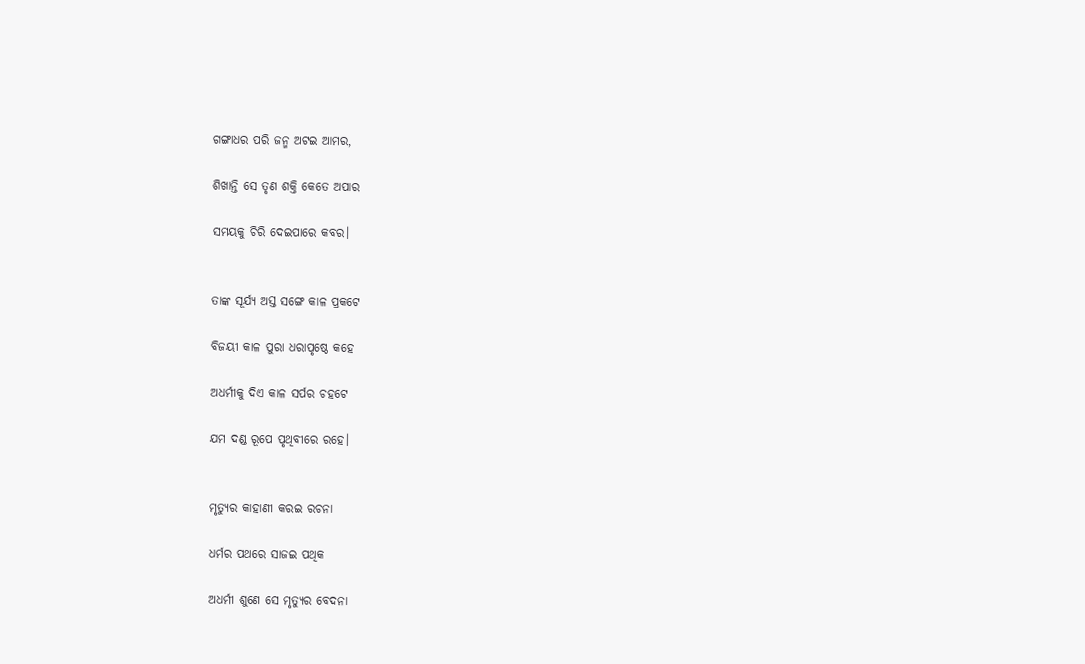ଗଙ୍ଗାଧର ପରି ଜନ୍ମ ଅଟଇ ଆମର,

ଶିଖାନ୍ତି ସେ ତୃଣ ଶକ୍ତି କେତେ ଅପାର

ସମୟକୁ ଚିରି ଦେଇପାରେ କବର।


ତାଙ୍କ ସୂର୍ଯ୍ୟ ଅସ୍ତ ସଙ୍ଗେ କାଳ ପ୍ରକଟେ

ବିଜୟୀ କାଳ ପୁରା ଧରାପୃଷ୍ଠେ କହେ

ଅଧର୍ମୀକୁ ଦିଏ କାଳ ସର୍ପର ଚହଟେ

ଯମ ଦଣ୍ଡ ରୂପେ ପୃଥିବୀରେ ରହେ।


ମୃତ୍ୟୁର କାହାଣୀ କରଇ ରଚନା

ଧର୍ମର ପଥରେ ସାଜଇ ପଥିକ

ଅଧର୍ମୀ ଶୁଣେ ସେ ମୃତ୍ୟୁର ବେଦନା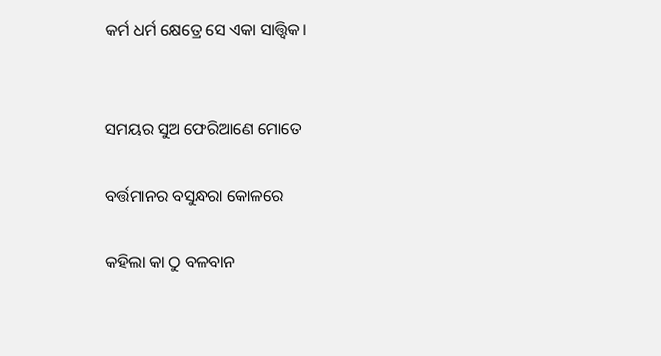କର୍ମ ଧର୍ମ କ୍ଷେତ୍ରେ ସେ ଏକା ସାତ୍ତ୍ୱିକ।


ସମୟର ସୁଅ ଫେରିଆଣେ ମୋତେ

ବର୍ତ୍ତମାନର ବସୁନ୍ଧରା କୋଳରେ

କହିଲା କା ଠୁ ବଳବାନ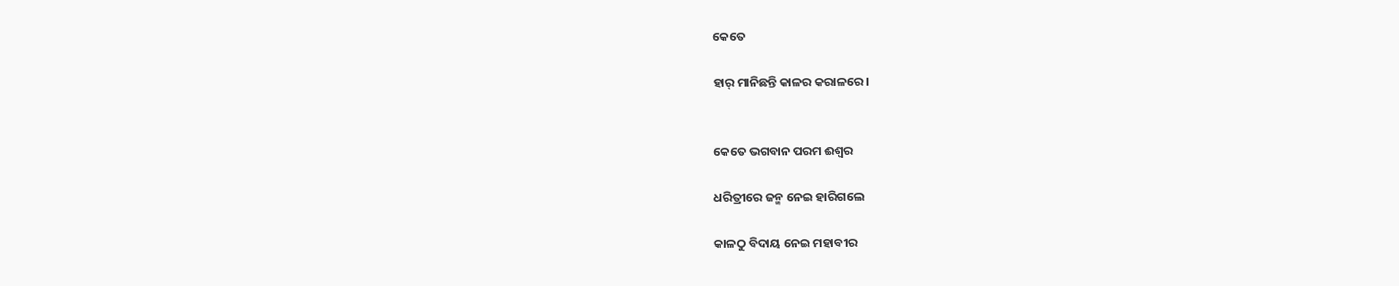କେତେ

ହାର୍ ମାନିଛନ୍ତି କାଳର କରାଳରେ।


କେତେ ଭଗବାନ ପରମ ଈଶ୍ୱର

ଧରିତ୍ରୀରେ ଜନ୍ମ ନେଇ ହାରିଗଲେ

କାଳଠୁ ବିଦାୟ ନେଇ ମହାବୀର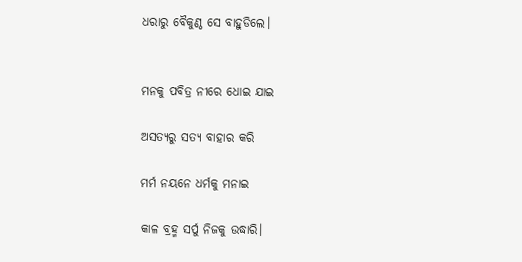ଧରାରୁ ବୈକୁଣ୍ଠ ସେ ବାହୁଡିଲେ।


ମନକୁ ପବିତ୍ର ନୀରେ ଧୋଇ ଯାଇ

ଅସତ୍ୟରୁ ସତ୍ୟ ବାହାର କରି

ମର୍ମ ନୟନେ ଧର୍ମକୁ ମନାଇ

କାଳ ବ୍ରହ୍ମ ସର୍ପୁ ନିଜକୁ ଉଦ୍ଧାରି।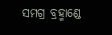ସମଗ୍ର ବ୍ରହ୍ମାଣ୍ଡେ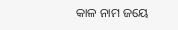କାଳ ନାମ ଜୟେ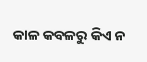କାଳ କବଳରୁ କିଏ ନ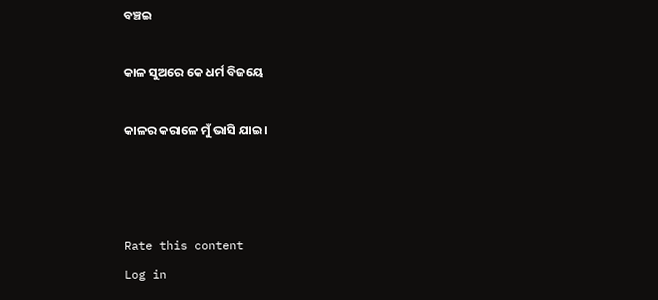ବଞ୍ଚଇ

କାଳ ସୁଅରେ କେ ଧର୍ମ ବିଜୟେ

କାଳର କରାଳେ ମୁଁ ଭାସି ଯାଇ।



Rate this content
Log in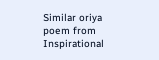Similar oriya poem from Inspirational